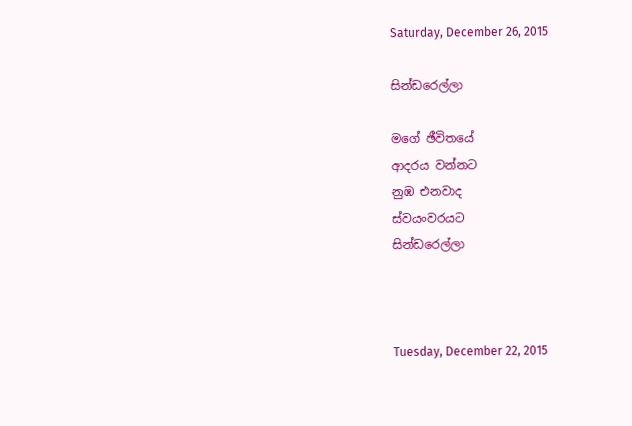Saturday, December 26, 2015

සින්ඩරෙල්ලා

මගේ ඡීවිතයේ
ආදරය වන්නට
නුඹ එනවාද
ස්වයංවරයට
සින්ඩරෙල්ලා



Tuesday, December 22, 2015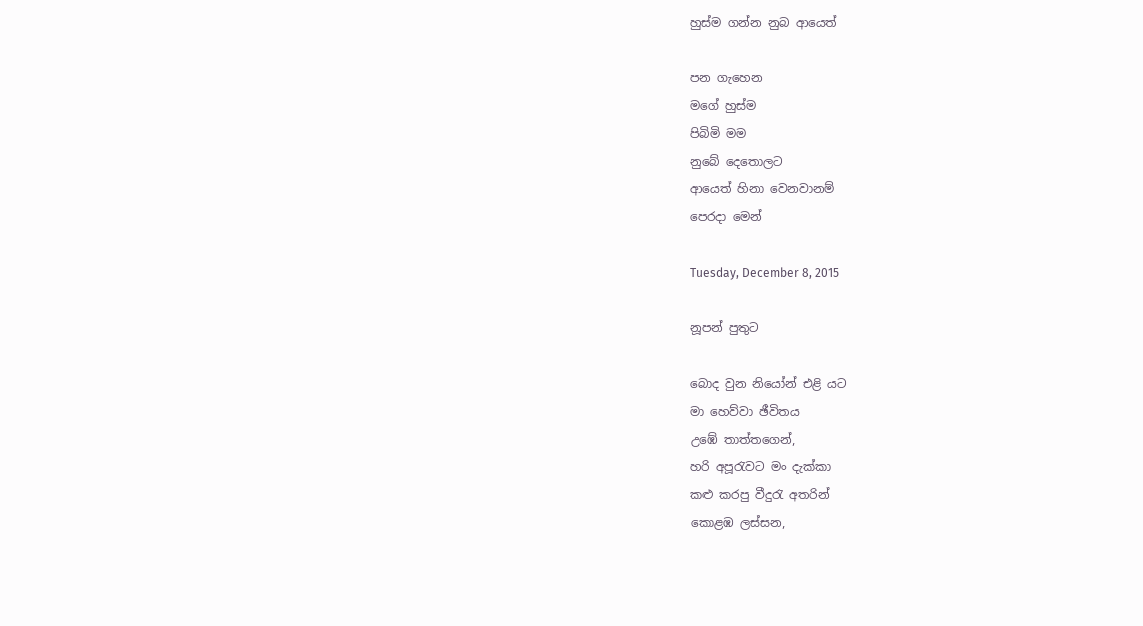හුස්ම ගන්න නුබ ආයෙත්

පන ගැහෙන
මගේ හුස්ම
පිබිමි මම
නුබේ දෙතොලට
ආයෙත් හිනා වෙනවානම්
පෙරදා මෙන්

Tuesday, December 8, 2015

නූපන් පුතුට

බොද වුන නියෝන් එළි යට
මා හෙව්වා ඡීවිතය
උ‍ඹේ තාත්තගෙන්,
හරි අපූරැවට මං දැක්කා
කළු කරපු වීදුරැ අතරින්
කොළඹ ලස්සන,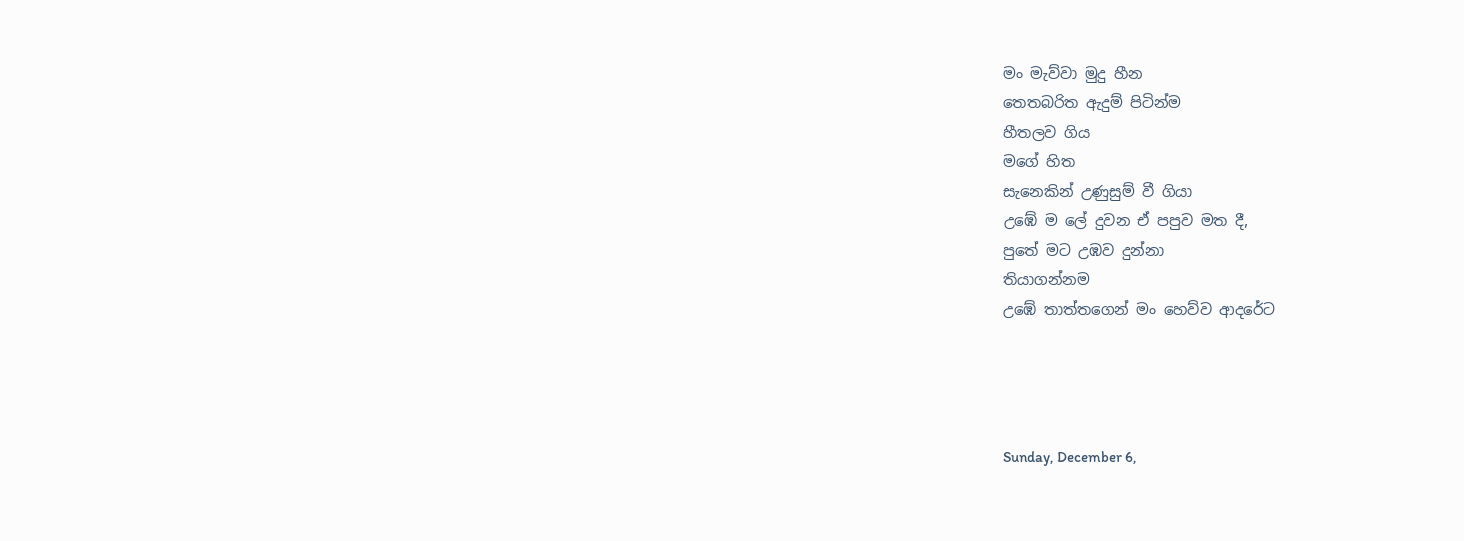මං මැව්වා මුදු හීන
තෙතබරිත ඇදුම් පිටින්ම
හීතලව ගිය
මගේ හිත
සැනෙකින් උණුසුම් වී ගියා
උඹේ ම ලේ දුවන ඒ පපුව මත දී,
පුතේ මට උඹව දුන්නා
තියාගන්නම
උඹේ තාත්තගෙන් මං හෙව්ව ආදරේට




Sunday, December 6,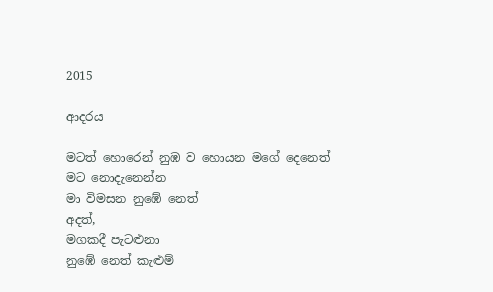2015

ආදරය

මටත් හොරෙන් නුඹ ව හොයන මගේ දෙනෙත්
මට නොදැනෙන්න
මා විමසන නු‍‍ඹේ නෙත්
අදත්,
මගකදී පැටළුනා
නුඹේ නෙත් කැළුම්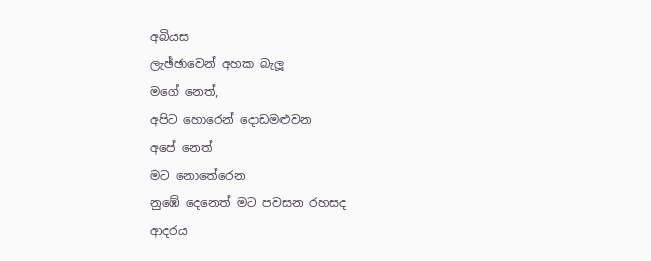අබියස
ලැඡ්ඡාවෙන් අහක බැලූ
මගේ නෙත්,
අපිට හොරෙන් දොඩමළුවන
අපේ නෙත්
මට නොතේරෙන
නුඹේ දෙනෙත් මට පවසන රහසද
ආදරය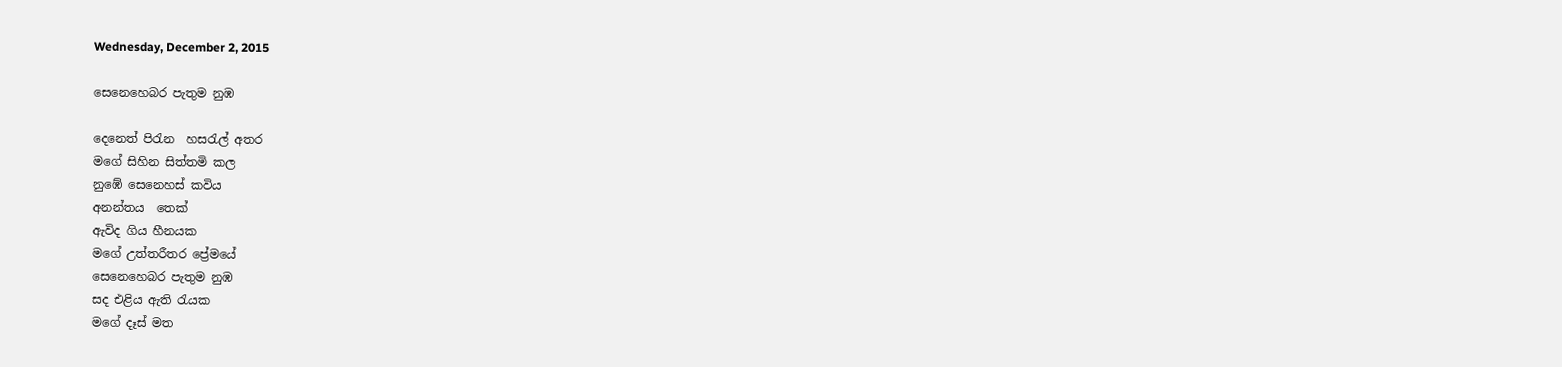Wednesday, December 2, 2015

සෙනෙහෙබර පැතුම නුඹ

දෙනෙත් පිරැන  හසරැල් අතර
මගේ සිහින සිත්තමි කල
නුඹේ සෙනෙහස් කවිය
අනන්තය  තෙක්
ඇවිද ගිය හීනයක
මගේ උත්තරීතර ප්‍රේමයේ
සෙනෙහෙබර පැතුම නුඹ
සද එළිය ඇති රැයක
මගේ දෑස් මත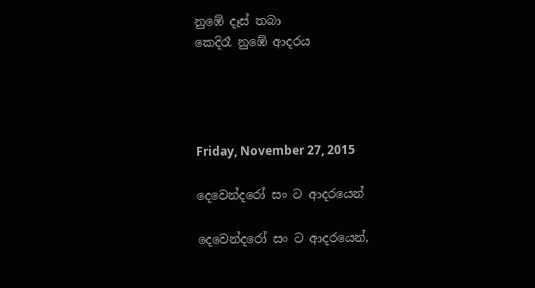නුඹේ දෑස් තබා
කෙදිරෑ නුඹේ ආදරය




Friday, November 27, 2015

දෙවෙන්දරෝ සං ට ආදරයෙන්

දෙවෙන්දරෝ සං ට ආදරයෙන්,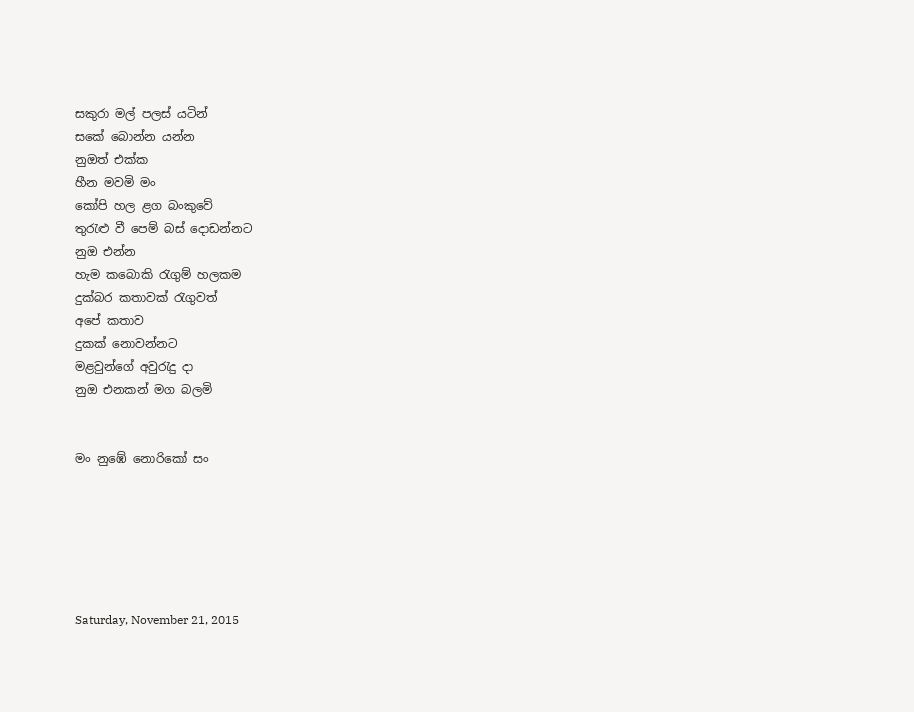සකුරා මල් පලස් යටින්
සකේ බොන්න යන්න
නුඔත් එක්ක
හීන මවමි මං
කෝපි හල ළග බංකුවේ
තුරැළු වී පෙම් බස් දොඩන්නට
නුඔ එන්න
හැම කබොකි රැගුම් හලකම
දුක්බර කතාවක් රැගුවත්
අපේ කතාව
දුකක් නොවන්නට
මළවුන්ගේ අවුරැදු දා
නුඔ එනකන් මග බලමි


මං නුඹේ නොරිකෝ සං






Saturday, November 21, 2015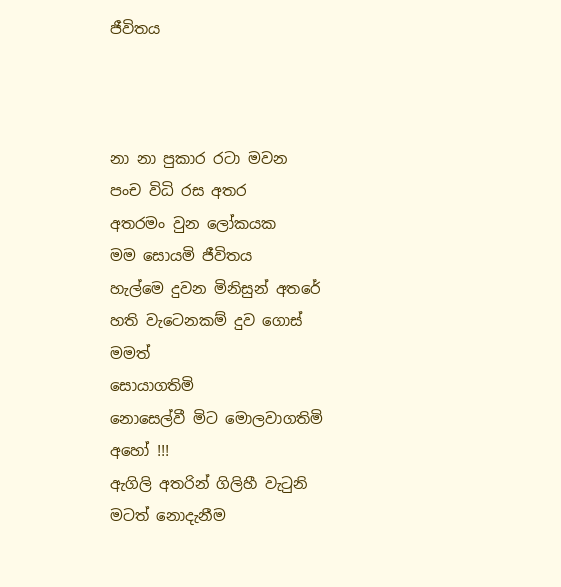ජීවිතය



නා නා පුකාර රටා මවන
පංච විධි රස අතර
අතරමං වුන ලෝකයක
මම සොයමි ජීවිතය
හැල්මෙ දුවන මිනිසුන් අතරේ
හති වැටෙනකම් දුව ගොස්
මමත්
සොයාගතිමි
නොසෙල්වී මිට මොලවාගතිමි
අහෝ !!!
ඇගිලි අතරින් ගිලිහී වැටුනි
මටත් නොදැනීම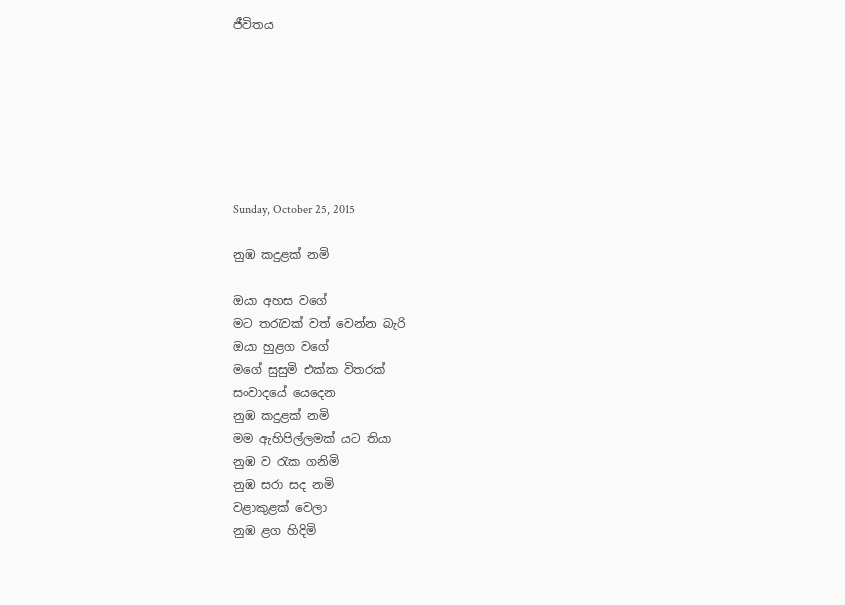ජීවිතය







Sunday, October 25, 2015

නුඹ කදුළක් නමි

ඔයා අහස වගේ
මට තරැවක් වත් වෙන්න බැරි
ඔයා හුළග වගේ
මගේ සුසුමි එක්ක විතරක්
සංවාදයේ යෙදෙන
නුඹ කදුළක් නමි
මම ඇහිපිල්ලමක් යට තියා
නුඹ ව රැක ගනිමි
නුඹ සරා සද නමි
වළාකුළක් වෙලා
නුඹ ළග හිදිමි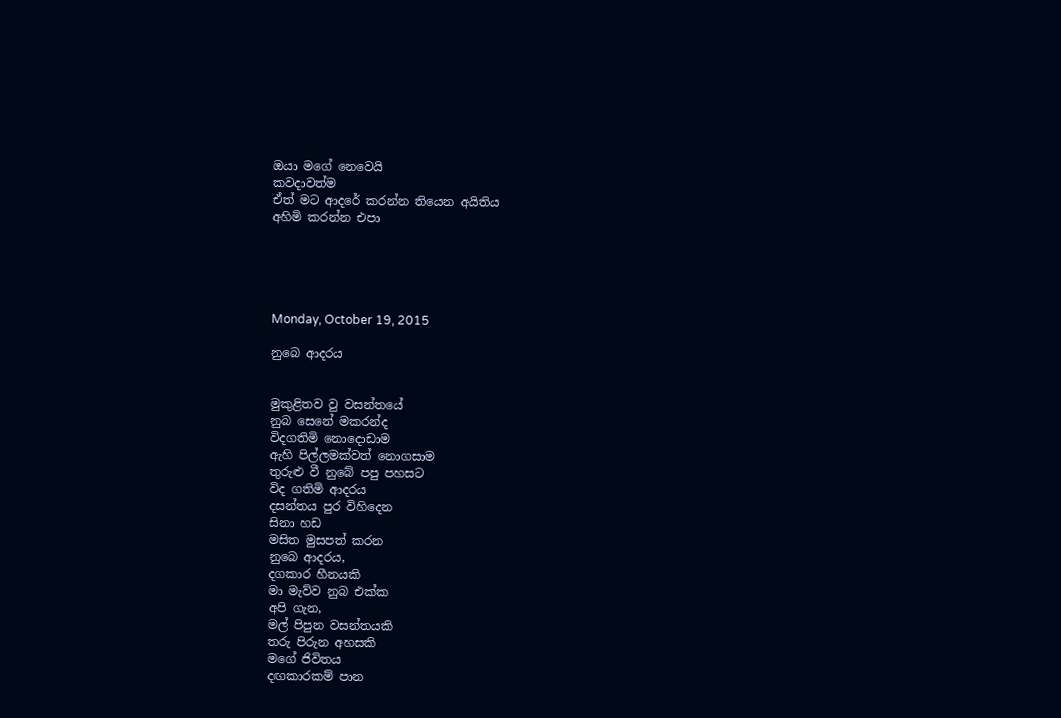ඔයා මගේ නෙවෙයි
කවදාවත්ම
ඒත් මට ආදරේ කරන්න තියෙන අයිතිය
අහිමි කරන්න එපා





Monday, October 19, 2015

නුබෙ ආදරය


මුකුළිතව වු වසන්තයේ
නුබ සෙනේ මකරන්ද
විදගතිමි නොදොඩාම
ඇහි පිල්ලමක්වත් නොගසාම
තුරුළු වී නුබේ පපු පහසට
විද ගතිමි ආදරය
දසන්තය පුර විහිදෙන
සිනා හඩ
මසිත මුසපත් කරන
නුබෙ ආදරය,
දගකාර හීනයකි
මා මැව්ව නුබ එක්ක
අපි ගැන,
මල් පිපුන වසන්තයකි
තරු පිරුන අහසකි
මගේ ජිවිතය
දඟකාරකම් පාන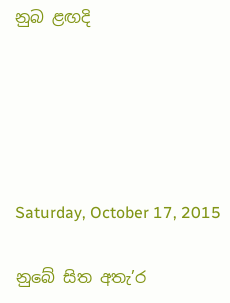නුබ ළඟදි





Saturday, October 17, 2015

නුබේ සිත අතැ’ර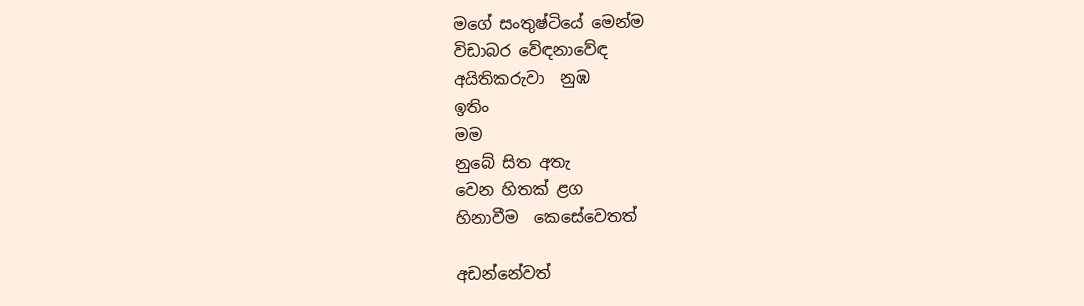මගේ සංතුෂ්ටියේ මෙන්ම
විඩාබර වේඳනාවේඳ
අයිතිකරුවා  නුඹ
ඉතිං
මම
නුබේ සිත අතැ
වෙන හිතක් ළග
හිනාවීම  කෙසේවෙතත්

අඩන්නේවත්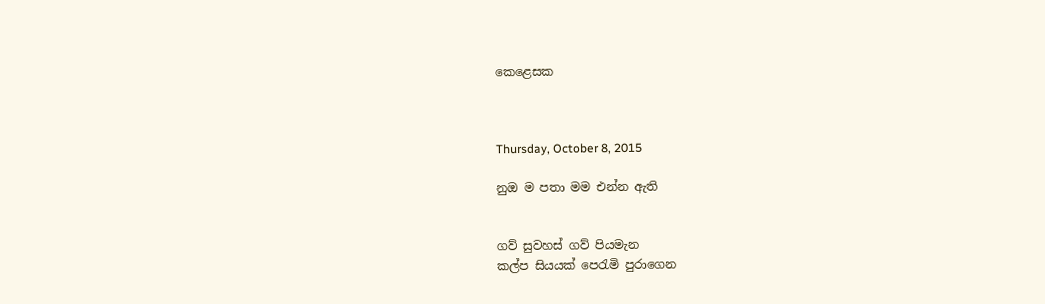කෙළෙසක



Thursday, October 8, 2015

නුඔ ම පතා මම එන්න ඇති


ගව් සුවහස් ගව් පියමැන
කල්ප සියයක් පෙරැමි පුරාගෙන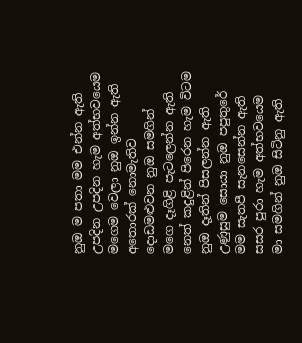නුඔ ම පතා මම එන්න ඇති
උපදින උපදින හැම අත්භවයෙම
මගෙම වෙලා නුඔ ඉන්න ඇති
අතොරක් නොමැතිව
දොඩමළුවන නුඔ සමගින්
මගෙ දෑගිළි පැටලෙන්න ඇති
නෙත් කදුළින් පිරෙන හැම විටම
නුඔ දෑතින් පිසලන්න ඇති
උණුසුම සොයා නුඔ පපුතුරේ
මම සැතපී සැනසෙන්න ඇති
සසර පුරා හැම අත්භවයෙම
මා සමගින් නුඔ සිටිනු ඇති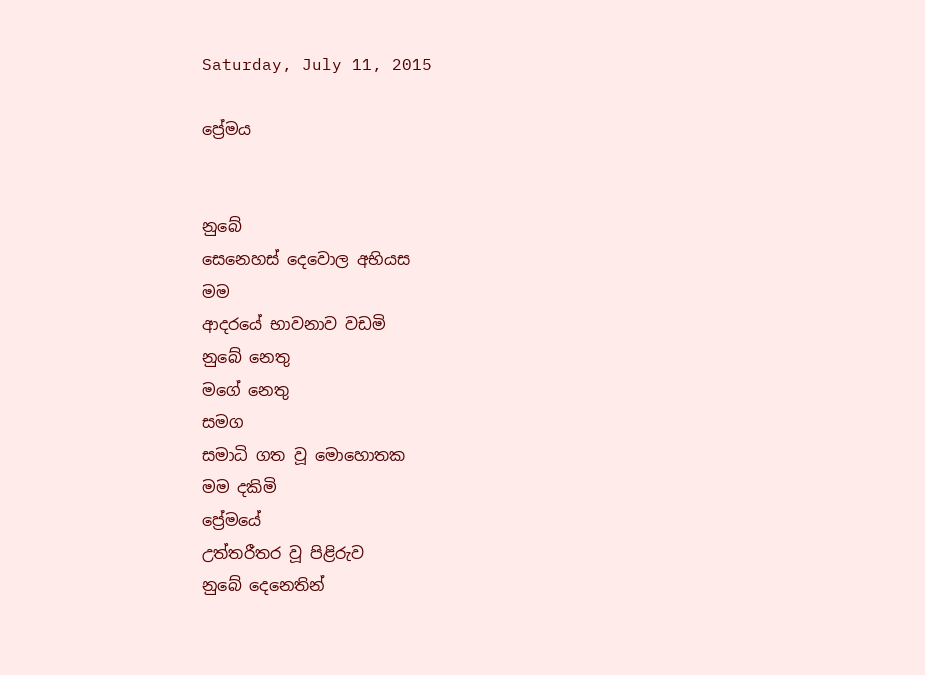Saturday, July 11, 2015

ප්‍රේමය


නුබේ
සෙනෙහස් දෙවොල අභියස
මම
ආදරයේ භාවනාව වඩමි
නුබේ නෙතු
මගේ නෙතු
සමග
සමාධි ගත වූ මොහොතක
මම දකිමි
ප්‍රේමයේ
උත්තරීතර වූ පිළිරුව
නුබේ දෙනෙතින්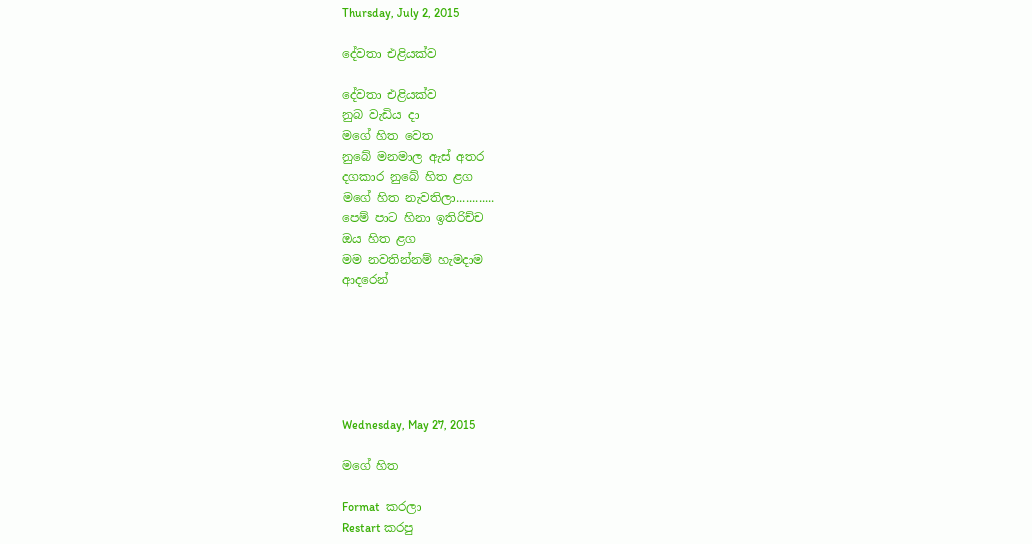Thursday, July 2, 2015

දේවතා එළියක්ව

දේවතා එළියක්ව
නුබ වැඩිය දා
මගේ හිත වෙත
නුබේ මනමාල ඇස් අතර
දගකාර නුබේ හිත ළග
මගේ හිත නැවතිලා............
පෙම් පාට හිනා ඉතිරිච්ච
ඔය හිත ළග
මම නවතින්නම් හැමදාම
ආදරෙන්






Wednesday, May 27, 2015

මගේ හිත

Format  කරලා
Restart කරපු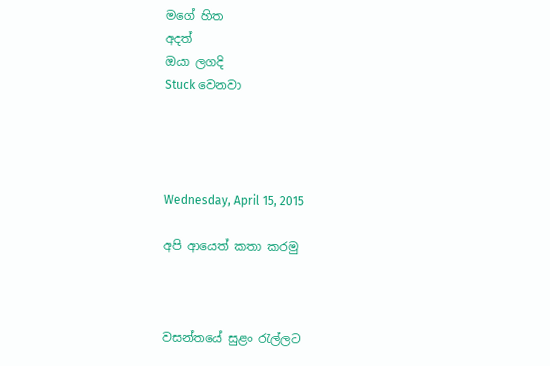මගේ හිත
අදත්
ඔයා ලගදි
Stuck වෙනවා




Wednesday, April 15, 2015

අපි ආයෙත් කතා කරමු



වසන්තයේ සුළං රැල්ලට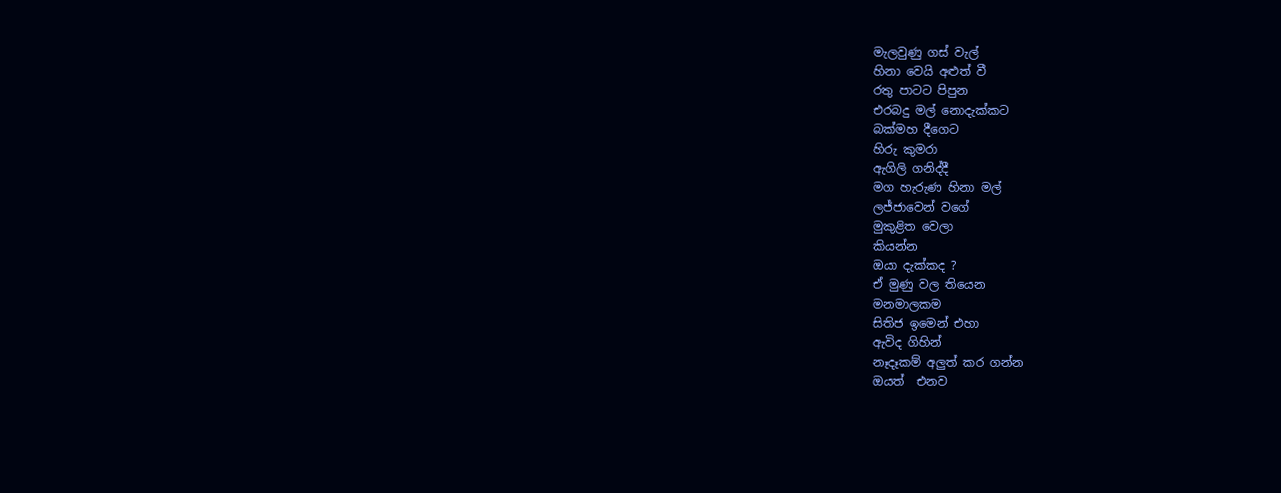මැලවුණු ගස් වැල්
හිනා වෙයි අළුත් වී
රතු පාටට පිපුන
එරබදු මල් නොදැක්කට
බක්මහ දීගෙට
හිරු කුමරා
ඇගිලි ගනිද්දී
මග හැරුණ හිනා මල්
ලජ්ජාවෙන් වගේ
මුකුළිත වෙලා
කියන්න
ඔයා දැක්කද ?
ඒ මුණු වල තියෙන
මනමාලකම
සිතිජ ඉමෙන් එහා
ඇවිද ගිහින්
නෑදෑකම් අලුත් කර ගන්න
ඔයත්  එනව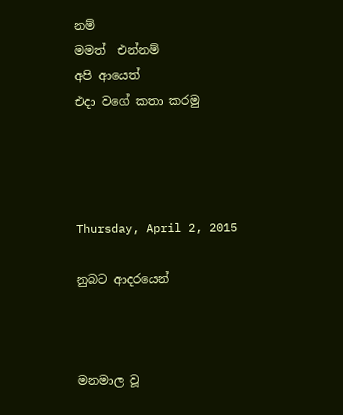නම්
මමත්  එන්නම්
අපි ආයෙත්
එදා වගේ කතා කරමු




Thursday, April 2, 2015

නුබට ආදරයෙන්



මනමාල වූ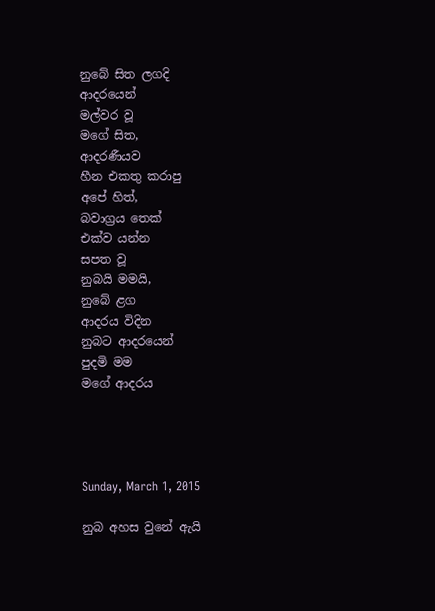නුබේ සිත ලගදි
ආදරයෙන්
මල්වර වූ
මගේ සිත,
ආදරණීයව
හීන එකතු කරාපු
අපේ හිත්,
බවාග්‍රය තෙක්
එක්ව යන්න
සපත වූ
නුබයි මමයි,
නුබේ ළග
ආදරය විදින
නුබට ආදරයෙන්
පුදමි මම
මගේ ආදරය




Sunday, March 1, 2015

නුබ අහස වුනේ ඇයි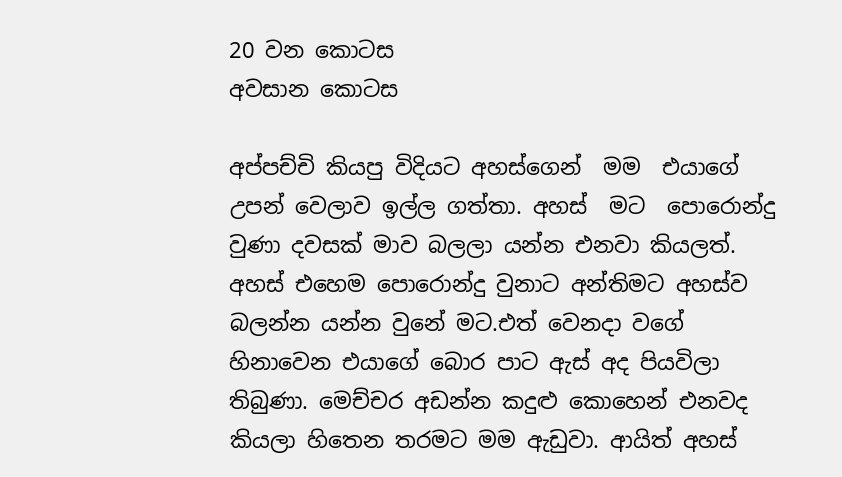20 වන කොටස
අවසාන කොටස

අප්පච්චි කියපු විදියට අහස්ගෙන්  මම  එයාගේ උපන් වෙලාව ඉල්ල ගත්තා. අහස්  මට  පොරොන්දු වුණා දවසක් මාව බලලා යන්න එනවා කියලත්. අහස් එහෙම පොරොන්දු වුනාට අන්තිමට අහස්ව බලන්න යන්න වුනේ මට.එත් වෙනදා වගේ හිනාවෙන එයාගේ බොර පාට ඇස් අද පියවිලා තිබුණා. මෙච්චර අඩන්න කදුළු කොහෙන් එනවද කියලා හිතෙන තරමට මම ඇඩුවා. ආයිත් අහස්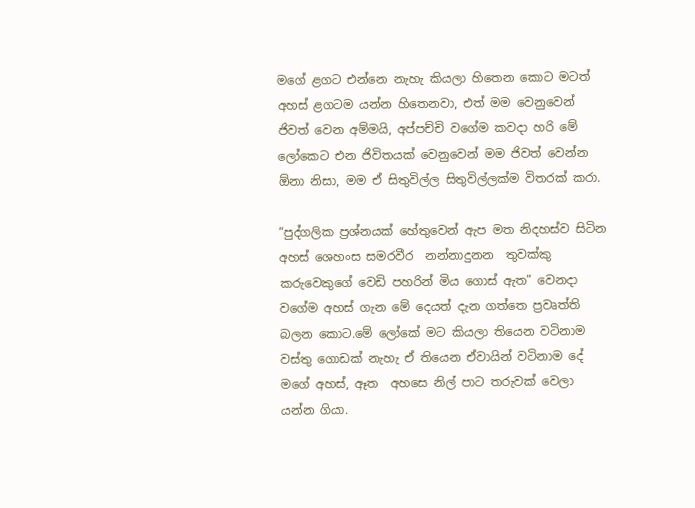මගේ ළගට එන්නෙ නැහැ කියලා හිතෙන කොට මටත් අහස් ළගටම යන්න හිතෙනවා, එත් මම වෙනුවෙන්  ජිවත් වෙන අම්මයි, අප්පච්චි වගේම කවදා හරි මේ ලෝකෙට එන ජිවිතයක් වෙනුවෙන් මම ජිවත් වෙන්න ඕනා නිසා, මම ඒ සිතුවිල්ල සිතුවිල්ලක්ම විතරක් කරා.

“පුද්ගලික ප්‍රශ්නයක් හේතුවෙන් ඇප මත නිදහස්ව සිටින අහස් ශෙහංස සමරවීර  නන්නාදුනන  තුවක්කු කරුවෙකුගේ වෙඩි පහරින් මිය ගොස් ඇත” වෙනදා වගේම අහස් ගැන මේ දෙයත් දැන ගත්තෙ ප්‍රවෘත්ති බලන කොට.මේ ලෝකේ මට කියලා තියෙන වටිනාම වස්තු ගොඩක් නැහැ ඒ තියෙන ඒවායින් වටිනාම දේ මගේ අහස්, ඈත  අහසෙ නිල් පාට තරුවක් වෙලා යන්න ගියා.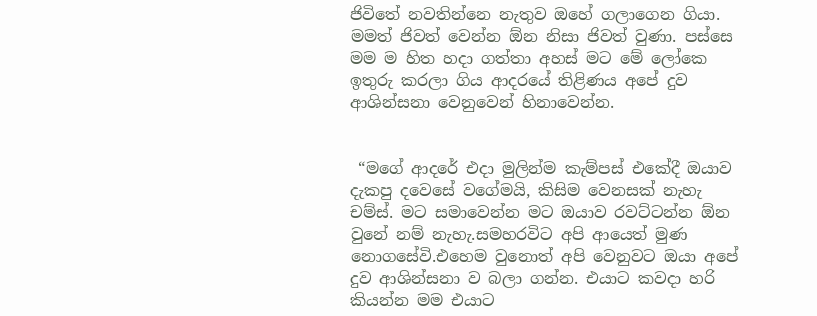ජිවිතේ නවතින්නෙ නැතුව ඔහේ ගලාගෙන ගියා. මමත් ජිවත් වෙන්න ඕන නිසා ජිවත් වුණා. පස්සෙ මම ම හිත හදා ගත්තා අහස් මට මේ ලෝකෙ ඉතුරු කරලා ගිය ආදරයේ තිළිණය අපේ දුව ආශින්සනා වෙනුවෙන් හිනාවෙන්න.


 “මගේ ආදරේ එදා මුලින්ම කැම්පස් එකේදී ඔයාව දැකපු දවෙසේ වගේමයි, කිසිම වෙනසක් නැහැ චම්ස්. මට සමාවෙන්න මට ඔයාව රවට්ටන්න ඕන වුනේ නම් නැහැ.සමහරවිට අපි ආයෙත් මුණ නොගසේවි.එහෙම වුනොත් අපි වෙනුවට ඔයා අපේ දුව ආශින්සනා ව බලා ගන්න. එයාට කවදා හරි කියන්න මම එයාට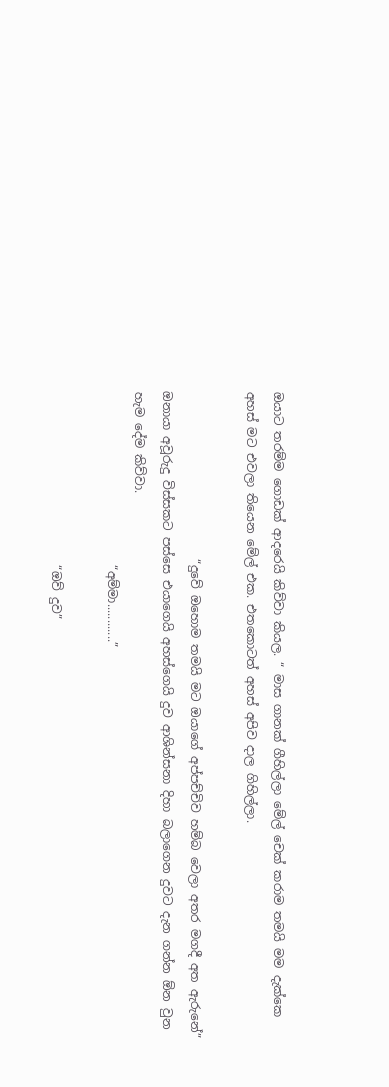ඔයාට තරම්ම ගොඩක් ආදරෙයි කිව්වා කියල. “ මාස ගානක් ගීහිල්ලා මේල් චෙක් කරාම තමයි මම දැක්කෙ අහස් මට එවලා තියෙන මේල් එක. එතකොටත් අහස් අපිව දාල ගිහිල්ලා.

                            “දුවේ ඔහොම තමයි මට ඔයාගේ අප්පච්චිව හම්බ වෙලා අතර මගදී අත ඇරුනේ” ඔනායා අවූරුදු විස්සකට පස්සෙ එයාගෙයි අහස්ගෙයි දුව ආශින්සනා දිහා බලාගෙන දුවට දැන ගන්න ඕන වුන හැම දේම කිව්වා.
                             “අම්මා............”

                             “ඔව් දුව”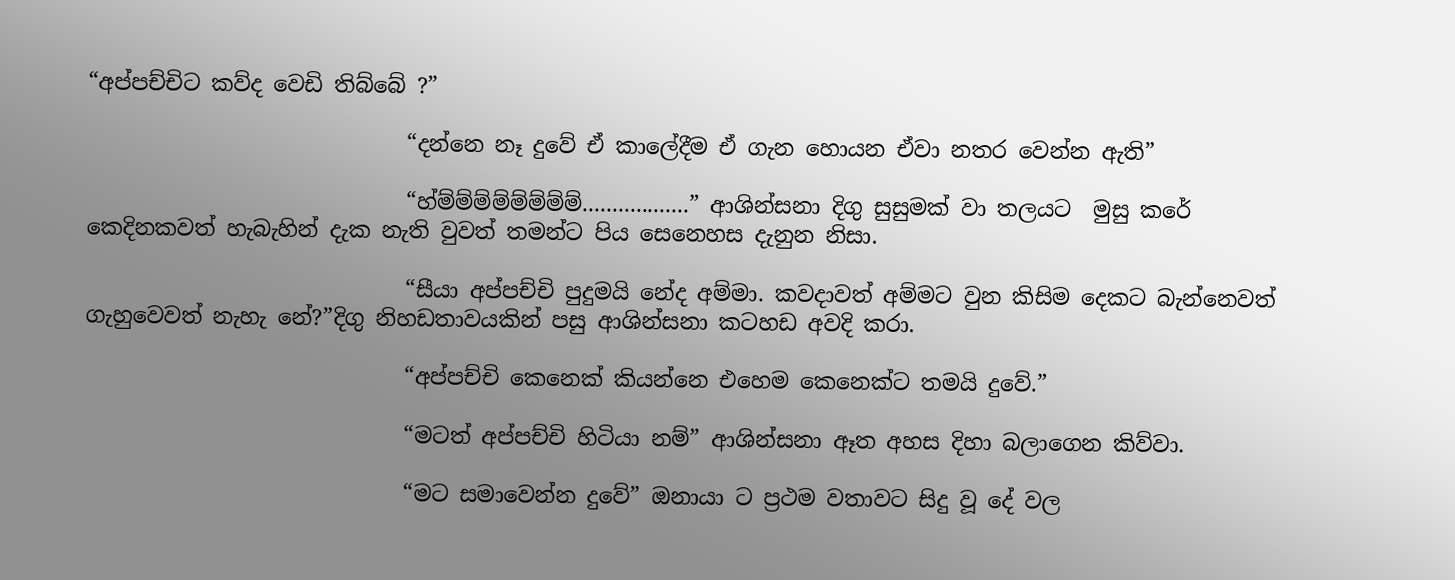“අප්පච්චිට කව්ද වෙඩි තිබ්බේ ?”

                             “දන්නෙ නෑ දුවේ ඒ කාලේදීම ඒ ගැන හොයන ඒවා නතර වෙන්න ඇති”

                             “හ්ම්ම්ම්ම්ම්ම්ම්ම්..................” ආශින්සනා දිගු සුසුමක් වා තලයට  මුසු කරේ කෙදිනකවත් හැබැහින් දැක නැති වුවත් තමන්ට පිය සෙනෙහස දැනුන නිසා.

                             “සීයා අප්පච්චි පුදුමයි නේද අම්මා. කවදාවත් අම්මට වුන කිසිම දෙකට බැන්නෙවත් ගැහුවෙවත් නැහැ නේ?”දිගු නිහඩතාවයකින් පසු ආශින්සනා කටහඩ අවදි කරා.

                             “අප්පච්චි කෙනෙක් කියන්නෙ එහෙම කෙනෙක්ට තමයි දුවේ.”

                             “මටත් අප්පච්චි හිටියා නම්” ආශින්සනා ඈත අහස දිහා බලාගෙන කිව්වා.

                             “මට සමාවෙන්න දුවේ” ඔනායා ට ප්‍රථම වතාවට සිදු වූ දේ වල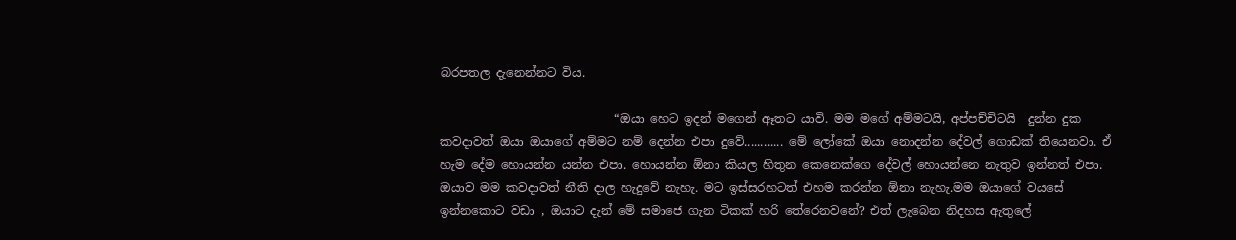බරපතල දැනෙන්නට විය.

                             “ඔයා හෙට ඉදන් මගෙන් ඈතට යාවි. මම මගේ අම්මටයි, අප්පච්චිටයි  දුන්න දුක කවදාවත් ඔයා ඔයාගේ අම්මට නම් දෙන්න එපා දුවේ............ මේ ලෝකේ ඔයා නොදන්න දේවල් ගොඩක් තියෙනවා. ඒ හැම දේම හොයන්න යන්න එපා. හොයන්න ඕනා කියල හිතුන කෙනෙක්ගෙ දේවල් හොයන්නෙ නැතුව ඉන්නත් එපා. ඔයාව මම කවදාවත් නීති දාල හැදුවේ නැහැ. මට ඉස්සරහටත් එහම කරන්න ඕනා නැහැ.මම ඔයාගේ වයසේ ඉන්නකොට වඩා , ඔයාට දැන් මේ සමාජෙ ගැන ටිකක් හරි තේරෙනවනේ? එත් ලැබෙන නිදහස ඇතුලේ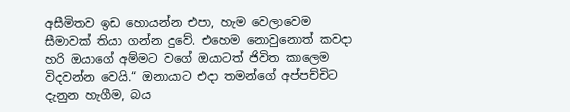අසීමිතව ඉඩ හොයන්න එපා, හැම වෙලාවෙම සීමාවක් තියා ගන්න දුවේ. එහෙම නොවුනොත් කවදා හරි ඔයාගේ අම්මට වගේ ඔයාටත් ජිවිත කාලෙම විදවන්න වෙයි.“ ඔනායාට එදා තමන්ගේ අප්පච්චිට දැනුන හැගීම, බය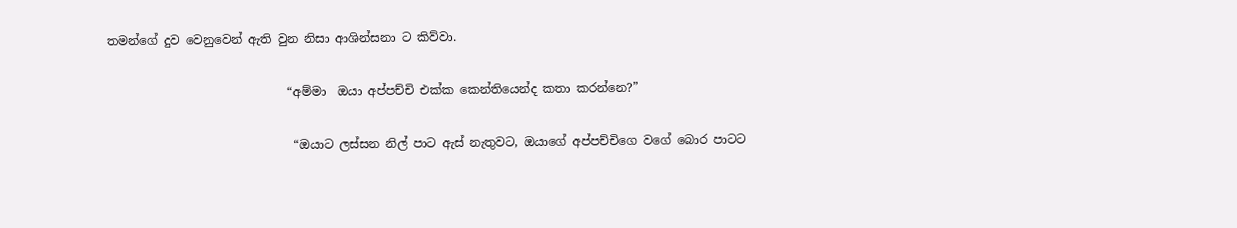තමන්ගේ දුව වෙනුවෙන් ඇති වුන නිසා ආශින්සනා ට කිව්වා.

                              “අම්මා  ඔයා අප්පච්චි එක්ක කෙන්තියෙන්ද කතා කරන්නෙ?”

                               “ඔයාට ලස්සන නිල් පාට ඇස් නැතුවට, ඔයාගේ අප්පච්චිගෙ වගේ බොර පාටට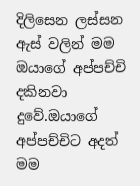දිලිසෙන ලස්සන ඇස් වලින් මම ඔයාගේ අප්පච්චි දකිනවා දුවේ.ඔයාගේ අප්පච්චිට අදත් මම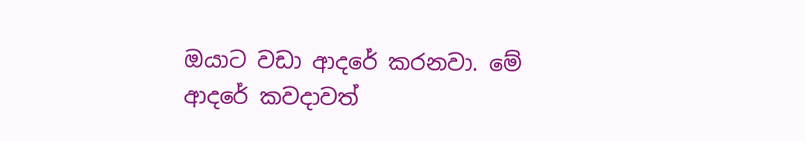ඔයාට වඩා ආදරේ කරනවා. මේ ආදරේ කවදාවත්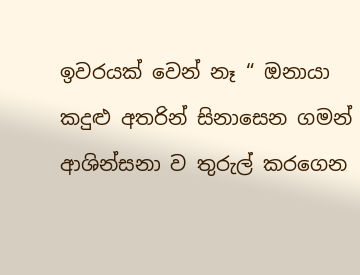ඉවරයක් වෙන් නෑ “ ඔනායා කදුළු අතරින් සිනාසෙන ගමන් ආශින්සනා ව තුරුල් කරගෙන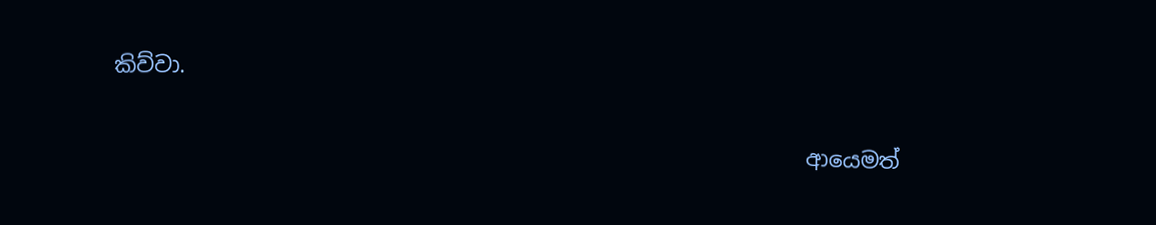කිව්වා.

                                                               ආයෙමත්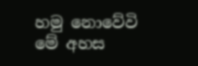හමු නොවේවි මේ අහස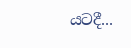යටදී...